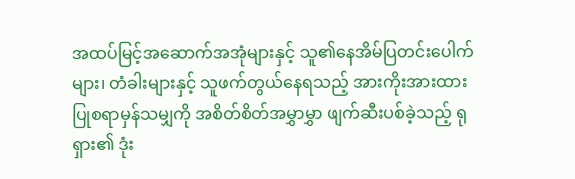အထပ်မြင့်အဆောက်အအုံများနှင့် သူ၏နေအိမ်ပြတင်းပေါက်များ၊ တံခါးများနှင့် သူဖက်တွယ်နေရသည့် အားကိုးအားထား ပြုစရာမှန်သမျှကို အစိတ်စိတ်အမွှာမွှာ ဖျက်ဆီးပစ်ခဲ့သည့် ရုရှား၏ ဒုံး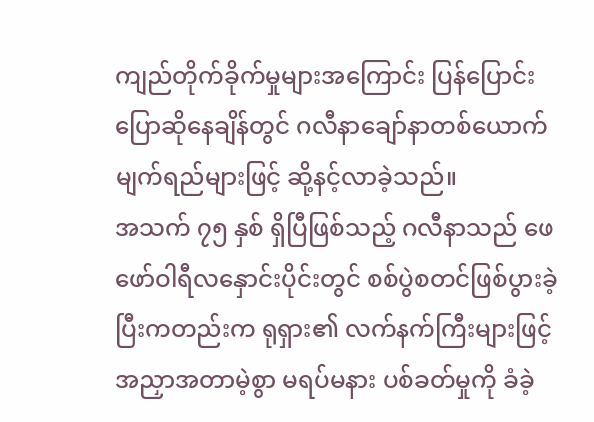ကျည်တိုက်ခိုက်မှုများအကြောင်း ပြန်ပြောင်းပြောဆိုနေချိန်တွင် ဂလီနာချော်နာတစ်ယောက် မျက်ရည်များဖြင့် ဆို့နင့်လာခဲ့သည်။
အသက် ၇၅ နှစ် ရှိပြီဖြစ်သည့် ဂလီနာသည် ဖေဖော်ဝါရီလနှောင်းပိုင်းတွင် စစ်ပွဲစတင်ဖြစ်ပွားခဲ့ပြီးကတည်းက ရုရှား၏ လက်နက်ကြီးများဖြင့် အညှာအတာမဲ့စွာ မရပ်မနား ပစ်ခတ်မှုကို ခံခဲ့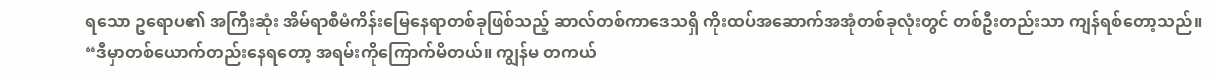ရသော ဥရောပ၏ အကြီးဆုံး အိမ်ရာစီမံကိန်းမြေနေရာတစ်ခုဖြစ်သည့် ဆာလ်တစ်ကာဒေသရှိ ကိုးထပ်အဆောက်အအုံတစ်ခုလုံးတွင် တစ်ဦးတည်းသာ ကျန်ရစ်တော့သည်။
“ဒီမှာတစ်ယောက်တည်းနေရတော့ အရမ်းကိုကြောက်မိတယ်။ ကျွန်မ တကယ်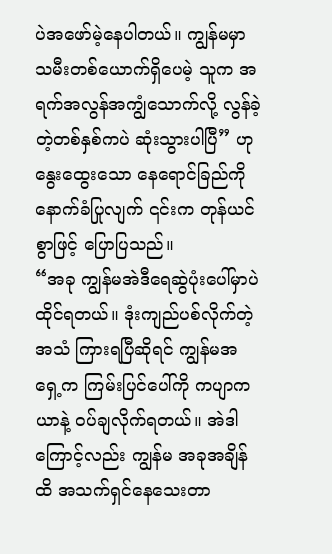ပဲအဖော်မဲ့နေပါတယ်။ ကျွန်မမှာ သမီးတစ်ယောက်ရှိပေမဲ့ သူက အရက်အလွန်အကျွံသောက်လို့ လွန်ခဲ့တဲ့တစ်နှစ်ကပဲ ဆုံးသွားပါပြီ” ဟု နွေးထွေးသော နေရောင်ခြည်ကို နောက်ခံပြုလျက် ၎င်းက တုန်ယင်စွာဖြင့် ပြောပြသည်။
“အခု ကျွန်မအဲဒီရေဆွဲပုံးပေါ်မှာပဲ ထိုင်ရတယ်။ ဒုံးကျည်ပစ်လိုက်တဲ့အသံ ကြားရပြီဆိုရင် ကျွန်မအရှေ့က ကြမ်းပြင်ပေါ်ကို ကပျာကယာနဲ့ ဝပ်ချလိုက်ရတယ်။ အဲဒါကြောင့်လည်း ကျွန်မ အခုအချိန်ထိ အသက်ရှင်နေသေးတာ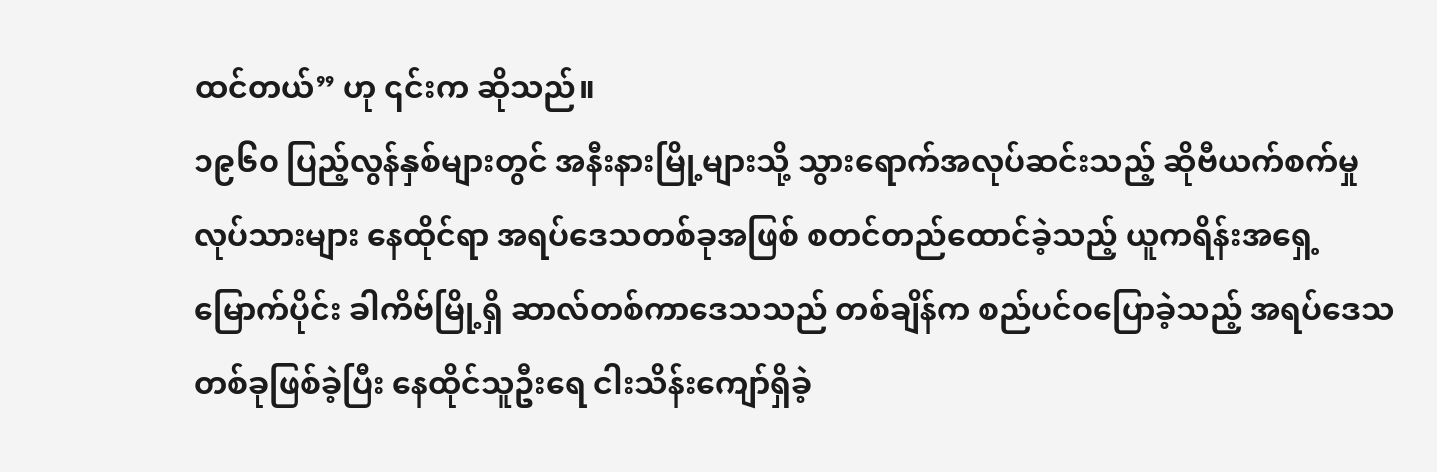ထင်တယ်” ဟု ၎င်းက ဆိုသည်။
၁၉၆၀ ပြည့်လွန်နှစ်များတွင် အနီးနားမြို့များသို့ သွားရောက်အလုပ်ဆင်းသည့် ဆိုဗီယက်စက်မှုလုပ်သားများ နေထိုင်ရာ အရပ်ဒေသတစ်ခုအဖြစ် စတင်တည်ထောင်ခဲ့သည့် ယူကရိန်းအရှေ့မြောက်ပိုင်း ခါကိဗ်မြို့ရှိ ဆာလ်တစ်ကာဒေသသည် တစ်ချိန်က စည်ပင်ဝပြောခဲ့သည့် အရပ်ဒေသတစ်ခုဖြစ်ခဲ့ပြီး နေထိုင်သူဦးရေ ငါးသိန်းကျော်ရှိခဲ့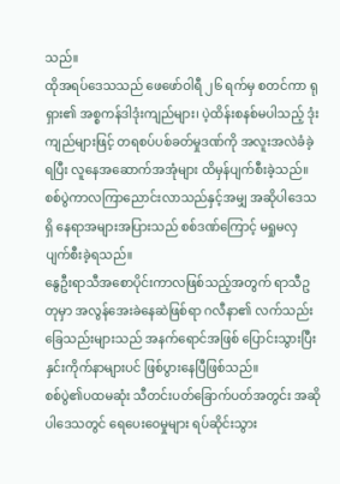သည်။
ထိုအရပ်ဒေသသည် ဖေဖော်ဝါရီ ၂၆ ရက်မှ စတင်ကာ ရုရှား၏ အစ္စကန်ဒါဒုံးကျည်များ၊ ပဲ့ထိန်းစနစ်မပါသည့် ဒုံးကျည်များဖြင့် တရစပ်ပစ်ခတ်မှုဒဏ်ကို အလူးအလဲခံခဲ့ရပြီး လူနေအဆောက်အအုံများ ထိမှန်ပျက်စီးခဲ့သည်။ စစ်ပွဲကာလကြာညောင်းလာသည်နှင့်အမျှ အဆိုပါဒေသရှိ နေရာအများအပြားသည် စစ်ဒဏ်ကြောင့် မရှုမလှ ပျက်စီးခဲ့ရသည်။
နွေဦးရာသီအစောပိုင်းကာလဖြစ်သည့်အတွက် ရာသီဥတုမှာ အလွန်အေးခဲနေဆဲဖြစ်ရာ ဂလီနာ၏ လက်သည်းခြေသည်းများသည် အနက်ရောင်အဖြစ် ပြောင်းသွားပြီး နှင်းကိုက်နာများပင် ဖြစ်ပွားနေပြီဖြစ်သည်။
စစ်ပွဲ၏ပထမဆုံး သီတင်းပတ်ခြောက်ပတ်အတွင်း အဆိုပါဒေသတွင် ရေပေးဝေမှုများ ရပ်ဆိုင်းသွား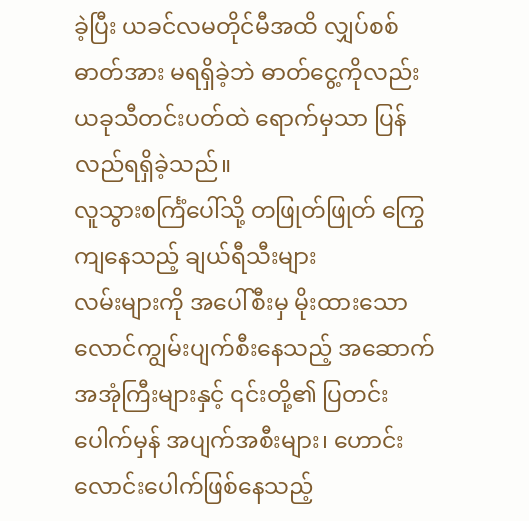ခဲ့ပြီး ယခင်လမတိုင်မီအထိ လျှပ်စစ်ဓာတ်အား မရရှိခဲ့ဘဲ ဓာတ်ငွေ့ကိုလည်း ယခုသီတင်းပတ်ထဲ ရောက်မှသာ ပြန်လည်ရရှိခဲ့သည်။
လူသွားစင်္ကြံပေါ်သို့ တဖြုတ်ဖြုတ် ကြွေကျနေသည့် ချယ်ရီသီးများ
လမ်းများကို အပေါ်စီးမှ မိုးထားသော လောင်ကျွမ်းပျက်စီးနေသည့် အဆောက်အအုံကြီးများနှင့် ၎င်းတို့၏ ပြတင်းပေါက်မှန် အပျက်အစီးများ၊ ဟောင်းလောင်းပေါက်ဖြစ်နေသည့်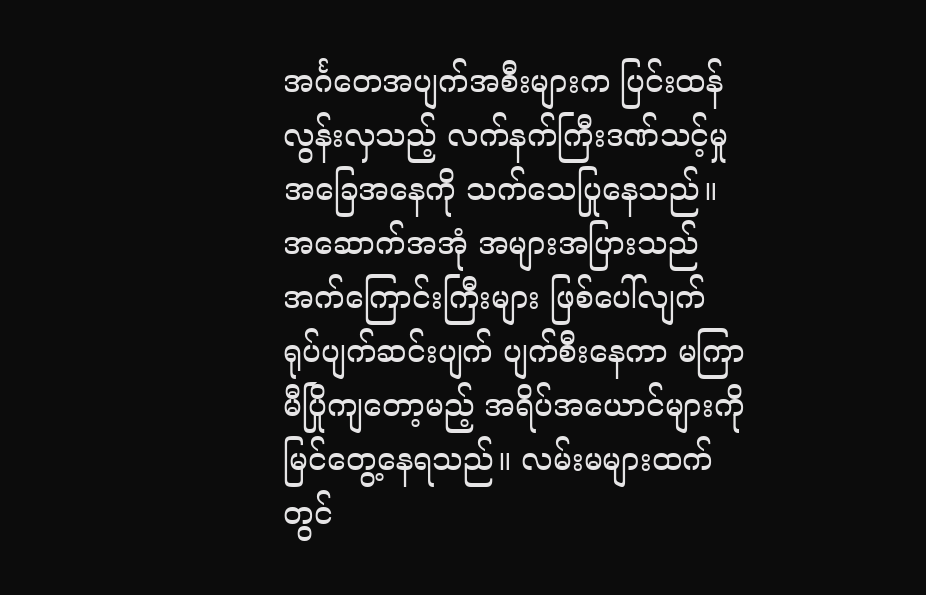အင်္ဂတေအပျက်အစီးများက ပြင်းထန်လွန်းလှသည့် လက်နက်ကြီးဒဏ်သင့်မှုအခြေအနေကို သက်သေပြုနေသည်။
အဆောက်အအုံ အများအပြားသည် အက်ကြောင်းကြီးများ ဖြစ်ပေါ်လျက် ရုပ်ပျက်ဆင်းပျက် ပျက်စီးနေကာ မကြာမီပြိုကျတော့မည့် အရိပ်အယောင်များကို မြင်တွေ့နေရသည်။ လမ်းမများထက်တွင်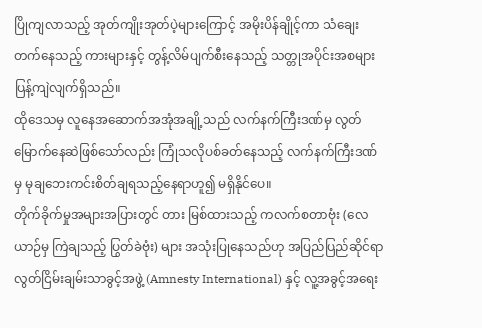ပြိုကျလာသည့် အုတ်ကျိုးအုတ်ပဲ့များကြောင့် အမိုးပိန်ချိုင့်ကာ သံချေးတက်နေသည့် ကားများနှင့် တွန့်လိမ်ပျက်စီးနေသည့် သတ္တုအပိုင်းအစများ ပြန့်ကျဲလျက်ရှိသည်။
ထိုဒေသမှ လူနေအဆောက်အအုံအချို့သည် လက်နက်ကြီးဒဏ်မှ လွတ်မြောက်နေဆဲဖြစ်သော်လည်း ကြုံသလိုပစ်ခတ်နေသည့် လက်နက်ကြီးဒဏ်မှ မုချဘေးကင်းစိတ်ချရသည့်နေရာဟူ၍ မရှိနိုင်ပေ။
တိုက်ခိုက်မှုအများအပြားတွင် တား မြစ်ထားသည့် ကလက်စတာဗုံး (လေယာဉ်မှ ကြဲချသည့် ပြွတ်ခဲဗုံး) များ အသုံးပြုနေသည်ဟု အပြည်ပြည်ဆိုင်ရာ လွတ်ငြိမ်းချမ်းသာခွင့်အဖွဲ့ (Amnesty International) နှင့် လူ့အခွင့်အရေး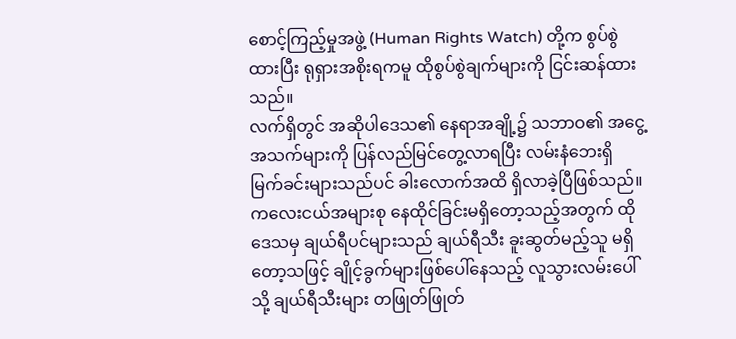စောင့်ကြည့်မှုအဖွဲ့ (Human Rights Watch) တို့က စွပ်စွဲထားပြီး ရုရှားအစိုးရကမူ ထိုစွပ်စွဲချက်များကို ငြင်းဆန်ထားသည်။
လက်ရှိတွင် အဆိုပါဒေသ၏ နေရာအချို့၌ သဘာဝ၏ အငွေ့အသက်များကို ပြန်လည်မြင်တွေ့လာရပြီး လမ်းနံဘေးရှိ မြက်ခင်းများသည်ပင် ခါးလောက်အထိ ရှိလာခဲ့ပြီဖြစ်သည်။
ကလေးငယ်အများစု နေထိုင်ခြင်းမရှိတော့သည့်အတွက် ထိုဒေသမှ ချယ်ရီပင်များသည် ချယ်ရီသီး ခူးဆွတ်မည့်သူ မရှိတော့သဖြင့် ချိုင့်ခွက်များဖြစ်ပေါ်နေသည့် လူသွားလမ်းပေါ်သို့ ချယ်ရီသီးများ တဖြုတ်ဖြုတ်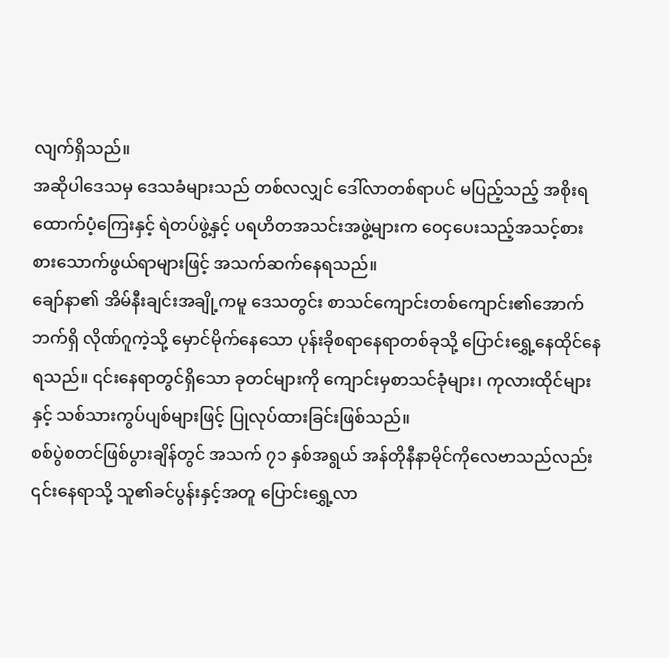လျက်ရှိသည်။
အဆိုပါဒေသမှ ဒေသခံများသည် တစ်လလျှင် ဒေါ်လာတစ်ရာပင် မပြည့်သည့် အစိုးရထောက်ပံ့ကြေးနှင့် ရဲတပ်ဖွဲ့နှင့် ပရဟိတအသင်းအဖွဲ့များက ဝေငှပေးသည့်အသင့်စား စားသောက်ဖွယ်ရာများဖြင့် အသက်ဆက်နေရသည်။
ချော်နာ၏ အိမ်နီးချင်းအချို့ကမူ ဒေသတွင်း စာသင်ကျောင်းတစ်ကျောင်း၏အောက်ဘက်ရှိ လိုဏ်ဂူကဲ့သို့ မှောင်မိုက်နေသော ပုန်းခိုစရာနေရာတစ်ခုသို့ ပြောင်းရွှေ့နေထိုင်နေရသည်။ ၎င်းနေရာတွင်ရှိသော ခုတင်များကို ကျောင်းမှစာသင်ခုံများ၊ ကုလားထိုင်များနှင့် သစ်သားကွပ်ပျစ်များဖြင့် ပြုလုပ်ထားခြင်းဖြစ်သည်။
စစ်ပွဲစတင်ဖြစ်ပွားချိန်တွင် အသက် ၇၁ နှစ်အရွယ် အန်တိုနီနာမိုင်ကိုလေဗာသည်လည်း ၎င်းနေရာသို့ သူ၏ခင်ပွန်းနှင့်အတူ ပြောင်းရွှေ့လာ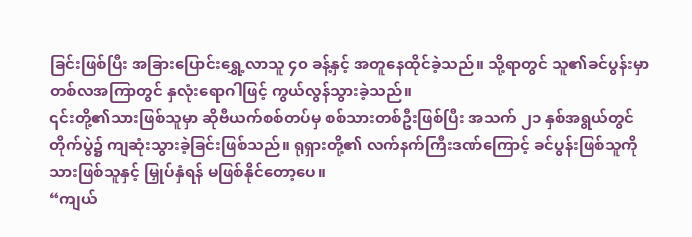ခြင်းဖြစ်ပြီး အခြားပြောင်းရွှေ့လာသူ ၄၀ ခန့်နှင့် အတူနေထိုင်ခဲ့သည်။ သို့ရာတွင် သူ၏ခင်ပွန်းမှာ တစ်လအကြာတွင် နှလုံးရောဂါဖြင့် ကွယ်လွန်သွားခဲ့သည်။
၎င်းတို့၏သားဖြစ်သူမှာ ဆိုဗီယက်စစ်တပ်မှ စစ်သားတစ်ဦးဖြစ်ပြီး အသက် ၂၁ နှစ်အရွယ်တွင် တိုက်ပွဲ၌ ကျဆုံးသွားခဲ့ခြင်းဖြစ်သည်။ ရုရှားတို့၏ လက်နက်ကြီးဒဏ်ကြောင့် ခင်ပွန်းဖြစ်သူကို သားဖြစ်သူနှင့် မြှုပ်နှံရန် မဖြစ်နိုင်တော့ပေ။
“ကျယ်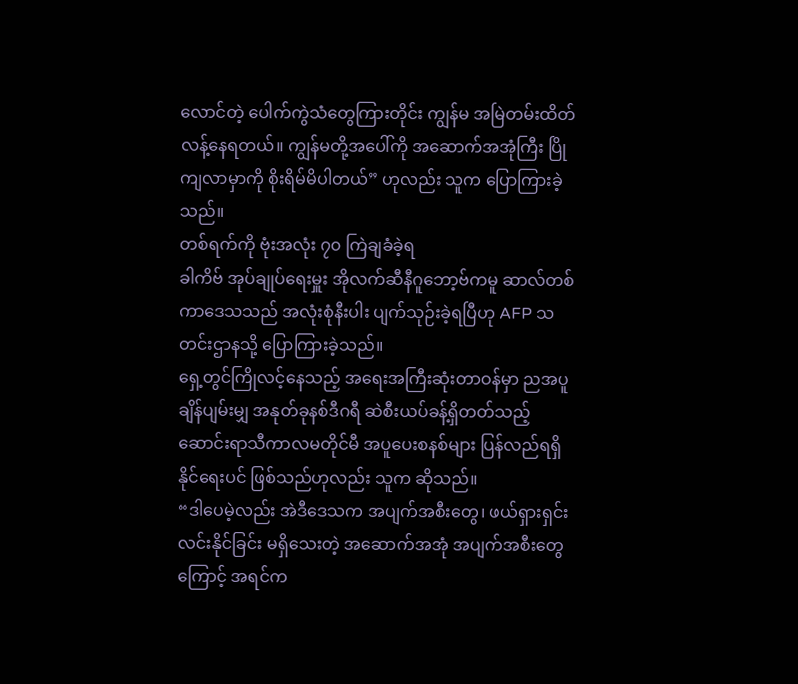လောင်တဲ့ ပေါက်ကွဲသံတွေကြားတိုင်း ကျွန်မ အမြဲတမ်းထိတ်လန့်နေရတယ်။ ကျွန်မတို့အပေါ်ကို အဆောက်အအုံကြီး ပြိုကျလာမှာကို စိုးရိမ်မိပါတယ်” ဟုလည်း သူက ပြောကြားခဲ့သည်။
တစ်ရက်ကို ဗုံးအလုံး ၇၀ ကြဲချခံခဲ့ရ
ခါကိဗ် အုပ်ချုပ်ရေးမှူး အိုလက်ဆီနီဂူဘော့ဗ်ကမူ ဆာလ်တစ်ကာဒေသသည် အလုံးစုံနီးပါး ပျက်သုဉ်းခဲ့ရပြီဟု AFP သတင်းဌာနသို့ ပြောကြားခဲ့သည်။
ရှေ့တွင်ကြိုလင့်နေသည့် အရေးအကြီးဆုံးတာဝန်မှာ ညအပူချိန်ပျမ်းမျှ အနုတ်ခုနစ်ဒီဂရီ ဆဲစီးယပ်ခန့်ရှိတတ်သည့် ဆောင်းရာသီကာလမတိုင်မီ အပူပေးစနစ်များ ပြန်လည်ရရှိနိုင်ရေးပင် ဖြစ်သည်ဟုလည်း သူက ဆိုသည်။
“ဒါပေမဲ့လည်း အဲဒီဒေသက အပျက်အစီးတွေ၊ ဖယ်ရှားရှင်းလင်းနိုင်ခြင်း မရှိသေးတဲ့ အဆောက်အအုံ အပျက်အစီးတွေကြောင့် အရင်က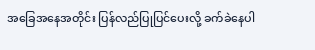အခြေအနေအတိုင်း ပြန်လည်ပြုပြင်ပေးလို့ ခက်ခဲနေပါ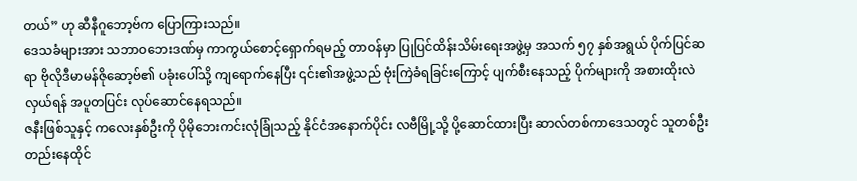တယ်” ဟု ဆီနီဂူဘော့ဗ်က ပြောကြားသည်။
ဒေသခံများအား သဘာဝဘေးဒဏ်မှ ကာကွယ်စောင့်ရှောက်ရမည့် တာဝန်မှာ ပြုပြင်ထိန်းသိမ်းရေးအဖွဲ့မှ အသက် ၅၇ နှစ်အရွယ် ပိုက်ပြင်ဆရာ ဗိုလိုဒီမာမန်ဇိုဆော့ဗ်၏ ပခုံးပေါ်သို့ ကျရောက်နေပြီး ၎င်း၏အဖွဲ့သည် ဗုံးကြဲခံရခြင်းကြောင့် ပျက်စီးနေသည့် ပိုက်များကို အစားထိုးလဲလှယ်ရန် အပူတပြင်း လုပ်ဆောင်နေရသည်။
ဇနီးဖြစ်သူနှင့် ကလေးနှစ်ဦးကို ပိုမိုဘေးကင်းလုံခြုံသည့် နိုင်ငံအနောက်ပိုင်း လဗီမြို့သို့ ပို့ဆောင်ထားပြီး ဆာလ်တစ်ကာဒေသတွင် သူတစ်ဦးတည်းနေထိုင်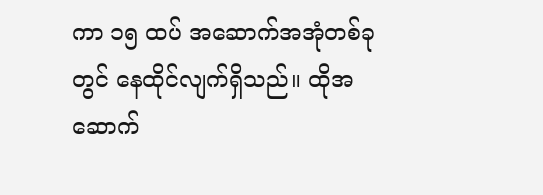ကာ ၁၅ ထပ် အဆောက်အအုံတစ်ခုတွင် နေထိုင်လျက်ရှိသည်။ ထိုအဆောက်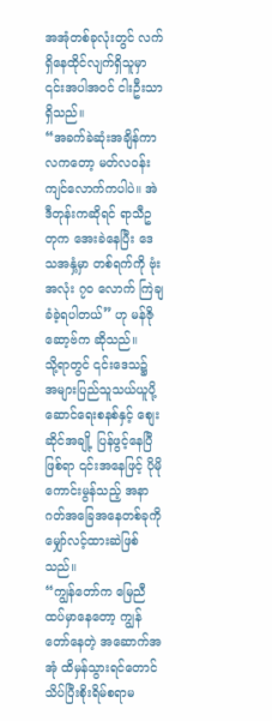အအုံတစ်ခုလုံးတွင် လက်ရှိနေထိုင်လျက်ရှိသူမှာ ၎င်းအပါအဝင် ငါးဦးသာရှိသည်။
“အခက်ခဲဆုံးအချိန်ကာလကတော့ မတ်လဝန်းကျင်လောက်ကပါပဲ။ အဲဒီတုန်းကဆိုရင် ရာသီဥတုက အေးခဲနေပြီး ဒေသအနှံ့မှာ တစ်ရက်ကို ဗုံးအလုံး ၇၀ လောက် ကြဲချခံခဲ့ရပါတယ်” ဟု မန်ဇိုဆော့ဗ်က ဆိုသည်။
သို့ရာတွင် ၎င်းဒေသ၌ အများပြည်သူသယ်ယူပို့ဆောင်ရေးစနစ်နှင့် စျေးဆိုင်အချို့ ပြန်ဖွင့်နေပြီဖြစ်ရာ ၎င်းအနေဖြင့် ပိုမိုကောင်းမွန်သည့် အနာဂတ်အခြေအနေတစ်ခုကို မျှော်လင့်ထားဆဲဖြစ်သည်။
“ကျွန်တော်က မြေညီထပ်မှာနေတော့ ကျွန်တော်နေတဲ့ အဆောက်အအုံ ထိမှန်သွားရင်တောင် သိပ်ပြီးစိုးရိမ်စရာမ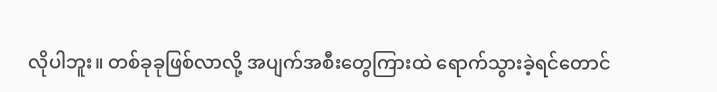လိုပါဘူး။ တစ်ခုခုဖြစ်လာလို့ အပျက်အစီးတွေကြားထဲ ရောက်သွားခဲ့ရင်တောင်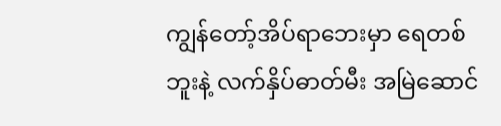ကျွန်တော့်အိပ်ရာဘေးမှာ ရေတစ်ဘူးနဲ့ လက်နှိပ်ဓာတ်မီး အမြဲဆောင်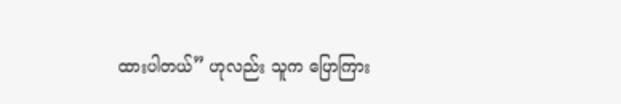ထားပါတယ်” ဟုလည်း သူက ပြောကြား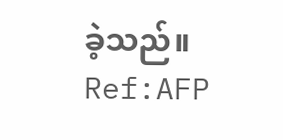ခဲ့သည်။ Ref:AFP